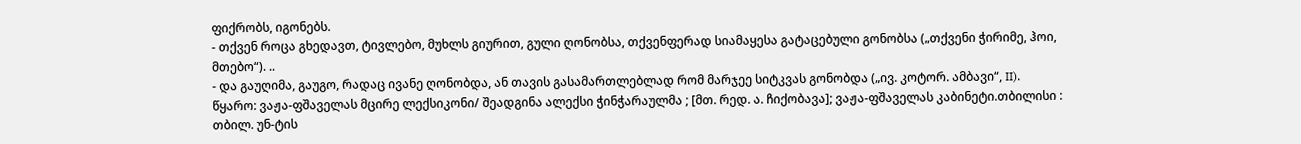ფიქრობს, იგონებს.
- თქვენ როცა გხედავთ, ტივლებო, მუხლს გიურით, გული ღონობსა, თქვენფერად სიამაყესა გატაცებული გონობსა („თქვენი ჭირიმე, ჰოი, მთებო“). ..
- და გაუღიმა, გაუგო, რადაც ივანე ღონობდა, ან თავის გასამართლებლად რომ მარჯეე სიტკვას გონობდა („ივ. კოტორ. ამბავი“, II).
წყარო: ვაჟა-ფშაველას მცირე ლექსიკონი/ შეადგინა ალექსი ჭინჭარაულმა ; [მთ. რედ. ა. ჩიქობავა]; ვაჟა-ფშაველას კაბინეტი.თბილისი : თბილ. უნ-ტის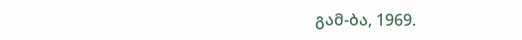გამ-ბა, 1969.